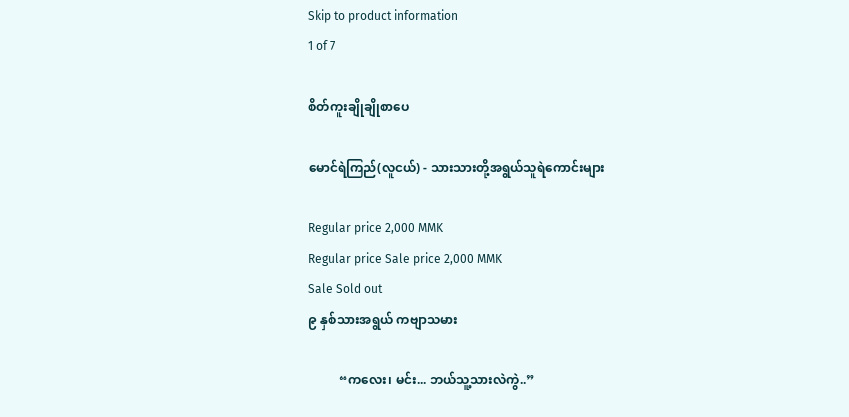Skip to product information
1 of 7

စိတ်ကူးချိုချိုစာပေ

မောင်ရဲကြည်(လူငယ်) - သားသားတို့အရွယ်သူရဲကောင်းများ

Regular price 2,000 MMK
Regular price Sale price 2,000 MMK
Sale Sold out
၉ နှစ်သားအရွယ် ကဗျာသမား

          “ကလေး၊ မင်း... ဘယ်သူ့သားလဲကွဲ..”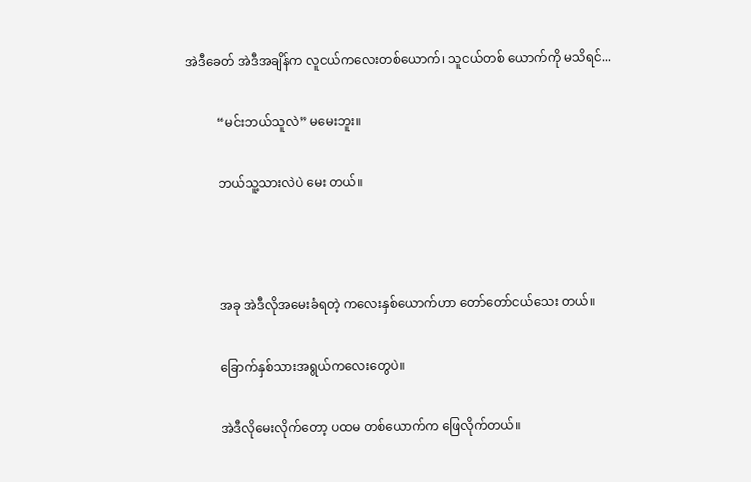အဲဒီခေတ် အဲဒီအချိန်က လူငယ်ကလေးတစ်ယောက်၊ သူငယ်တစ် ယောက်ကို မသိရင်...

          “မင်းဘယ်သူလဲ” မမေးဘူး။

          ဘယ်သူ့သားလဲပဲ မေး တယ်။



          အခု အဲဒီလိုအမေးခံရတဲ့ ကလေးနှစ်ယောက်ဟာ တော်တော်ငယ်သေး တယ်။

          ခြောက်နှစ်သားအရွယ်ကလေးတွေပဲ။

          အဲဒီလိုမေးလိုက်တော့ ပထမ တစ်ယောက်က ဖြေလိုက်တယ်။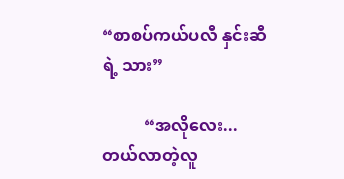“စာစပ်ကယ်ပလီ နှင်းဆီရဲ့ သား”

          “အလိုလေး... တယ်လာတဲ့လူ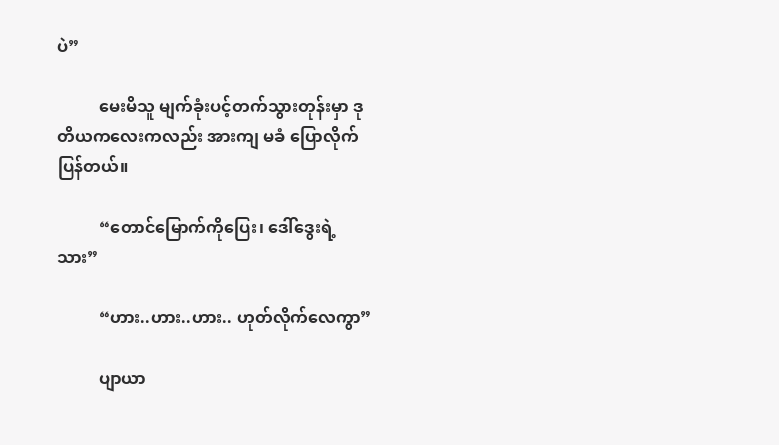ပဲ”

          မေးမိသူ မျက်ခုံးပင့်တက်သွားတုန်းမှာ ဒုတိယကလေးကလည်း အားကျ မခံ ပြောလိုက်ပြန်တယ်။

          “တောင်မြောက်ကိုပြေး၊ ဒေါ်ဒွေးရဲ့ သား”

          “ဟား..ဟား..ဟား.. ဟုတ်လိုက်လေကွာ”

          ပျာယာ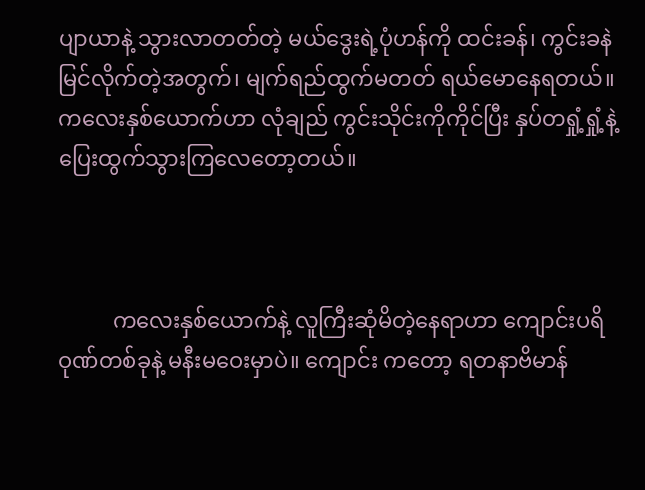ပျာယာနဲ့ သွားလာတတ်တဲ့ မယ်ဒွေးရဲ့ပုံဟန်ကို ထင်းခန်၊ ကွင်းခနဲမြင်လိုက်တဲ့အတွက်၊ မျက်ရည်ထွက်မတတ် ရယ်မောနေရတယ်။ ကလေးနှစ်ယောက်ဟာ လုံချည် ကွင်းသိုင်းကိုကိုင်ပြီး နှပ်တရှုံ့ရှုံ့နဲ့ ပြေးထွက်သွားကြလေတော့တယ်။



          ကလေးနှစ်ယောက်နဲ့ လူကြီးဆုံမိတဲ့နေရာဟာ ကျောင်းပရိဝုဏ်တစ်ခုနဲ့ မနီးမဝေးမှာပဲ။ ကျောင်း ကတော့ ရတနာဗိမာန်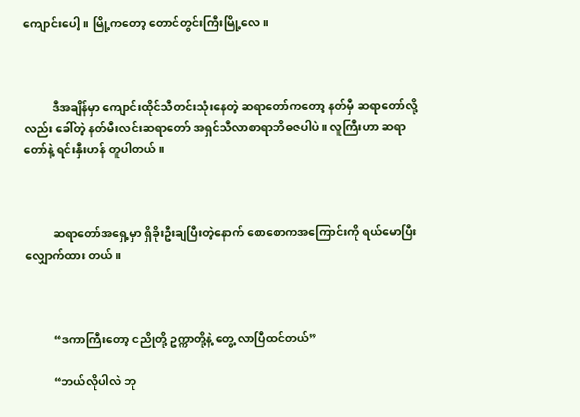ကျောင်းပေါ့။ မြို့ကတော့ တောင်တွင်းကြီးမြို့လေ။



          ဒီအချိန်မှာ ကျောင်းထိုင်သီတင်းသုံးနေတဲ့ ဆရာတော်ကတော့ နတ်မှီ ဆရာတော်လို့လည်း ခေါ်တဲ့ နတ်မီးလင်းဆရာတော် အရှင်သီလာစာရာဘိဓဇပါပဲ။ လူကြီးဟာ ဆရာတော်နဲ့ ရင်းနှီးဟန် တူပါတယ်။



          ဆရာတော်အရှေ့မှာ ရှိခိုးဦးချပြီးတဲ့နောက် စောစောကအကြောင်းကို ရယ်မောပြီး လျှောက်ထား တယ်။



          “ဒကာကြီးတော့ ငညိုတို့ ဥက္ကာတို့နဲ့ တွေ့ လာပြီထင်တယ်”

          “ဘယ်လိုပါလဲ ဘု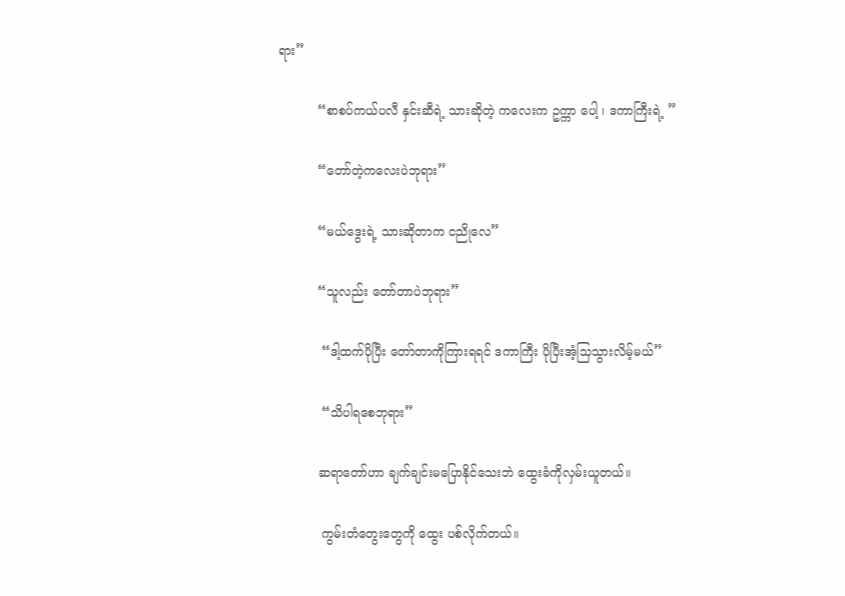ရား”

          “စာစပ်ကယ်ပလီ နှင်းဆီရဲ့ သားဆိုတဲ့ ကလေးက ဥက္ကာ ပေါ့ ၊ ဒကာကြီးရဲ့ ”

          “တော်တဲ့ကလေးပဲဘုရား”

          “မယ်ဒွေးရဲ့ သားဆိုတာက ငညိုလေ”

          “သူလည်း တော်တာပဲဘုရား”

           “ဒါ့ထက်ပိုပြီး တော်တာကိုကြားရရင် ဒကာကြီး ပိုပြီးအံ့သြသွားလိမ့်မယ်”

           “သိပါရစေဘုရား”

          ဆရာတော်ဟာ ချက်ချင်းမပြောနိုင်သေးဘဲ ထွေးခံကိုလှမ်းယူတယ်။

           ကွမ်းတံတွေးတွေကို ထွေး ပစ်လိုက်တယ်။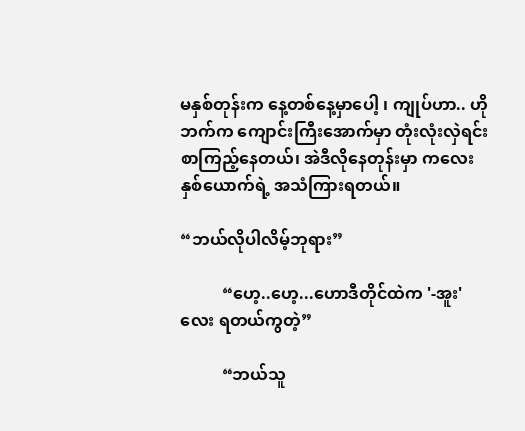မနှစ်တုန်းက နေ့တစ်နေ့မှာပေါ့ ၊ ကျုပ်ဟာ.. ဟိုဘက်က ကျောင်းကြီးအောက်မှာ တုံးလုံးလှဲရင်း စာကြည့်နေတယ်၊ အဲဒီလိုနေတုန်းမှာ ကလေးနှစ်ယောက်ရဲ့ အသံကြားရတယ်။

“ဘယ်လိုပါလိမ့်ဘုရား”

          “ဟေ့..ဟေ့...ဟောဒီတိုင်ထဲက '-အူး'လေး ရတယ်ကွတဲ့”

          “ဘယ်သူ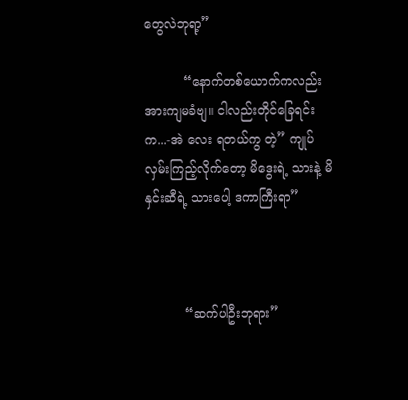တွေလဲဘုရာ့”

          “နောက်တစ်ယောက်ကလည်း အားကျမခံဗျ။ ငါလည်းတိုင်ခြေရင်းက...-အဲ လေး ရတယ်ကွ တဲ့” ကျုပ် လှမ်းကြည့်လိုက်တော့ မိဒွေးရဲ့ သားနဲ့ မိနှင်းဆီရဲ့ သားပေါ့ ဒကာကြီးရာ”



          “ဆက်ပါဦးဘုရား”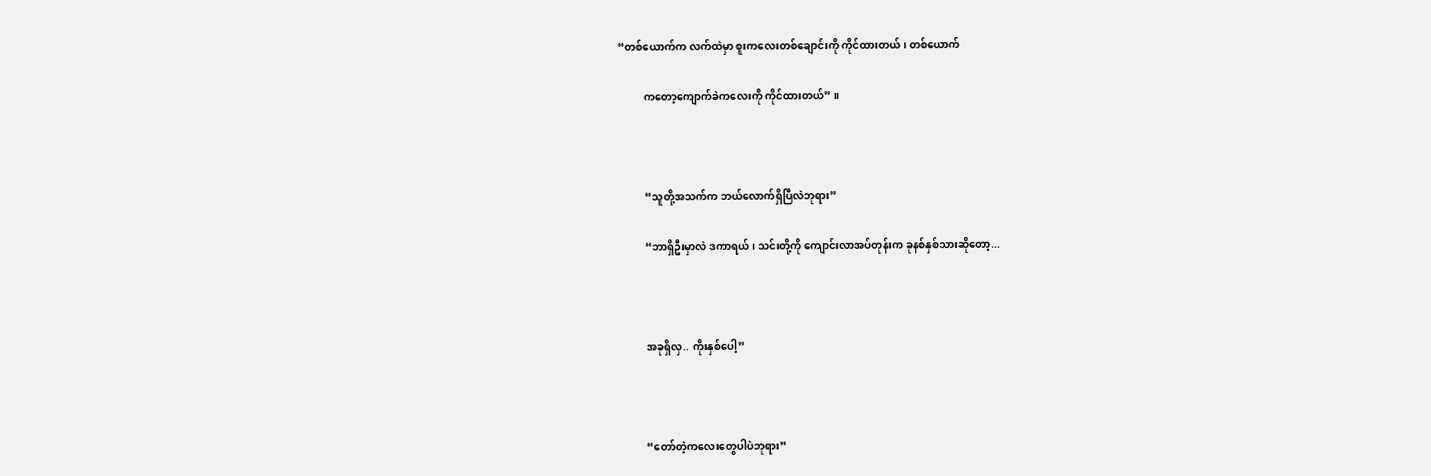“တစ်ယောက်က လက်ထဲမှာ စူးကလေးတစ်ချောင်းကို ကိုင်ထားတယ်၊ တစ်ယောက်

          ကတော့ကျောက်ခဲကလေးကို ကိုင်ထားတယ်” ။



          “သူတို့အသက်က ဘယ်လောက်ရှိပြီလဲဘုရား”

          “ဘာရှိဦးမှာလဲ ဒကာရယ်၊ သင်းတို့ကို ကျောင်းလာအပ်တုန်းက ခုနစ်နှစ်သားဆိုတော့...



          အခုရှိလှ.. ကိုးနှစ်ပေါ့”



          “တော်တဲ့ကလေးတွေပါပဲဘုရား”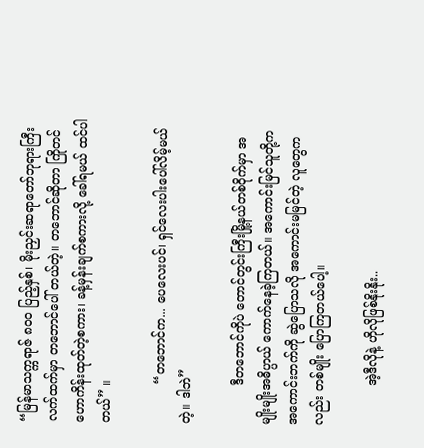“မြန်မာသက္ကရာဇ် ၈ဝဝ ပြည့်နှစ်၊ မိုးညှင်းဆရာတော်ဘုရားကြီး လက်ထက်မှာ တဘောင်ပေါ် တယ်တဲ့။ တဘောင်ဆိုတာ ကြိုတင်ဟောကိန်းထုတ်တဲ့စကား၊ ခန့်မှန်းချက်စကားလို့ ခေါ်ရမယ် ထင်ပါတယ်” ။

          “တဘောင်က... ပေလေးပင်၊ ရှင်လေးပါးပေါ်လိမ့်မယ်တဲ့။ ဒါဘဲ”

          ဒီတဘောင်ကိုပဲ တောင်တွင်းကြီးမြို့နယ်တစ်ဝိုက်မှာ အမျိုးမျိုးအဓိပ္ပာယ် ကောက်နေခဲ့ကြတယ်။ အကောင်းမြင်သူတို့က အကောင်းဘက်ကို ဆွဲပြောသလို အကောင်းမမြင်တဲ့ လူတွေကလည်း တစ်မျိုး ပြောကြတယ်ပေါ့။

          အဲ့ဒီလိုနဲ့ ဟိုလိုဖြစ်နိုးနိုး..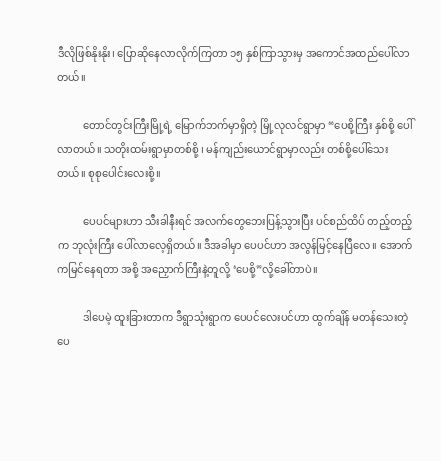ဒီလိုဖြစ်နိုးနိုး၊ ပြောဆိုနေလာလိုက်ကြတာ ၁၅ နှစ်ကြာသွားမှ အကောင်အထည်ပေါ်လာတယ်။

          တောင်တွင်းကြီးမြို့ရဲ့ မြောက်ဘက်မှာရှိတဲ့ မြို့လုလင်ရွာမှာ “ပေစို့ကြီး နှစ်စို့ ပေါ်လာတယ်။ သတိုးထမ်းရွာမှာတစ်စို့ ၊ မန်ကျည်းယောင်ရွာမှာလည်း တစ်စို့ပေါ်သေးတယ်။ စုစုပေါင်းလေးစို့။

          ပေပင်များဟာ သီးခါနီးရင် အလက်တွေဘေးပြန့်သွားပြီး ပင်စည်ထိပ် တည့်တည့်က ဘုလုံးကြီး ပေါ်လာလေ့ရှိတယ်။ ဒီအခါမှာ ပေပင်ဟာ အလွန်မြင့်နေပြီလေ။ အောက်ကမြင်နေရတာ အစို့ အညှောက်ကြီးနဲ့တူလို့ ‘ပေစို့”လို့ခေါ်တာပဲ။

          ဒါပေမဲ့ ထူးခြားတာက ဒီရွာသုံးရွာက ပေပင်လေးပင်ဟာ ထွက်ချိန် မတန်သေးတဲ့ ပေ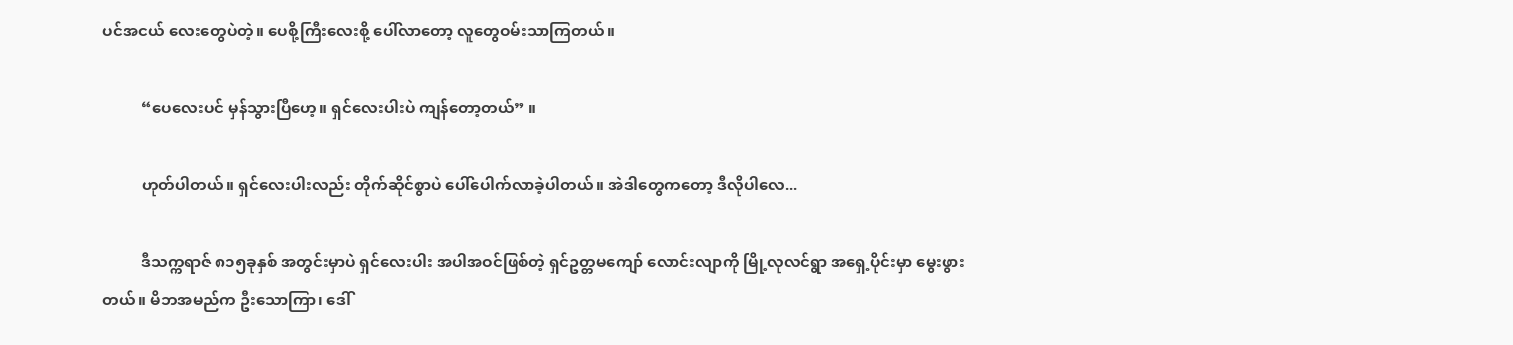ပင်အငယ် လေးတွေပဲတဲ့။ ပေစို့ကြီးလေးစို့ ပေါ်လာတော့ လူတွေဝမ်းသာကြတယ်။

          “ပေလေးပင် မှန်သွားပြီဟေ့။ ရှင်လေးပါးပဲ ကျန်တော့တယ်” ။

          ဟုတ်ပါတယ်။ ရှင်လေးပါးလည်း တိုက်ဆိုင်စွာပဲ ပေါ်ပေါက်လာခဲ့ပါတယ်။ အဲဒါတွေကတော့ ဒီလိုပါလေ...

          ဒီသက္ကရာဇ် ၈၁၅ခုနှစ် အတွင်းမှာပဲ ရှင်လေးပါး အပါအဝင်ဖြစ်တဲ့ ရှင်ဥတ္တမကျော် လောင်းလျာကို မြို့လုလင်ရွာ အရှေ့ပိုင်းမှာ မွေးဖွားတယ်။ မိဘအမည်က ဦးသောကြာ၊ ဒေါ်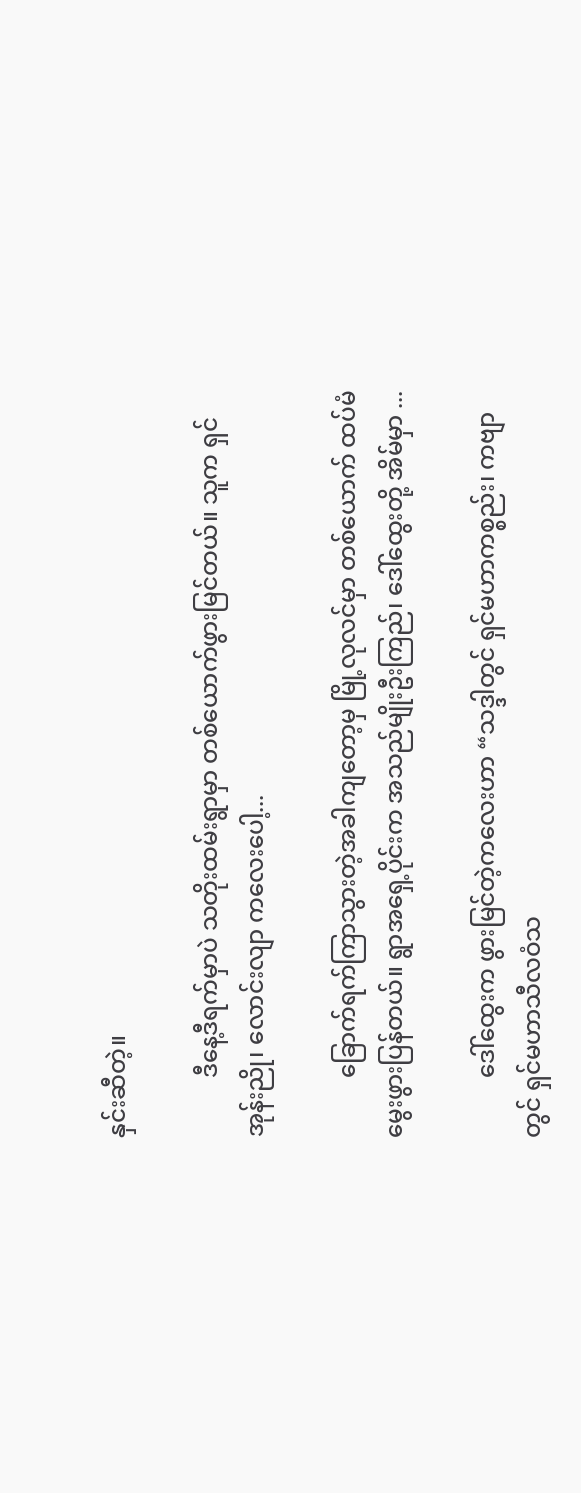နှင်းဆီတဲ့။

          ဒီနေ့ဒီရက်မှာပဲ သတိုးထမ်းရွာမှာ တစ်ယောက်ဖွားမြင်တယ်။ သူက ရှင်အုန်းညို၊ လောင်းလျာ ကလေးပေါ့...

          ခြောက်ရက်ကြာသွားတဲ့အခါကျတော့မှ မြို့လုလင်မှာ တစ်ယောက် ထပ်မံမွေးဖွားပြန်တယ်။ ရွာအရှေ့ပိုင်းက အသည်မျိုးဦးကြည်၊ ဒေါ်ထွေးတို့ အိမ်မှာ ...

          ဒေါ်ထွေးက ဖွားမြင်တဲ့ကလေးဟာ “သဒ္ဒါတွင် ရှင်မဟာကစ္စည်း၊ ကဗျာတွင် ရှင်မဟာသီလဝံသ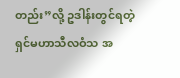တည်း”လို့ ဥဒါန်းတွင်ရတဲ့ ရှင်မဟာသီလဝံသ အ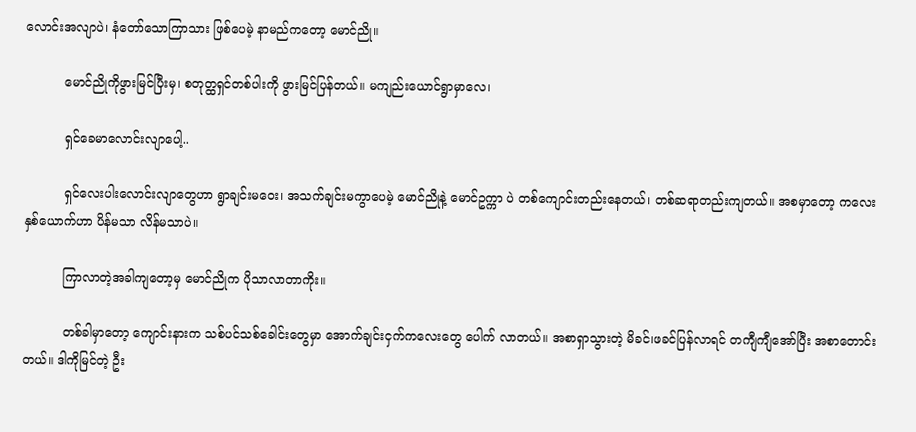လောင်းအလျာပဲ၊ နံတော်သောကြာသား ဖြစ်ပေမဲ့ နာမည်ကတော့ မောင်ညို။

          မောင်ညိုကိုဖွားမြင်ပြီးမှ၊ စတုတ္ထရှင်တစ်ပါးကို ဖွားမြင်ပြန်တယ်။ မကျည်းယောင်ရွာမှာလေ၊

          ရှင်ခေမာလောင်းလျာပေါ့..

          ရှင်လေးပါးလောင်းလျာတွေဟာ ရွာချင်းမဝေး၊ အသက်ချင်းမကွာပေမဲ့ မောင်ညိုနဲ့ မောင်ဥက္ကာ ပဲ တစ်ကျောင်းတည်းနေတယ်၊ တစ်ဆရာတည်းကျတယ်။ အစမှာတော့ ကလေးနှစ်ယောက်ဟာ ပိန်မသာ လိန်မသာပဲ။

          ကြာလာတဲ့အခါကျတော့မှ မောင်ညိုက ပိုသာလာတာကိုး။

          တစ်ခါမှာတော့ ကျောင်းနားက သစ်ပင်သစ်ခေါင်းတွေမှာ အောက်ချင်းငှက်ကလေးတွေ ပေါက် လာတယ်။ အစာရှာသွားတဲ့ မိခင်၊ဖခင်ပြန်လာရင် တကျီကျီအော်ပြီး အစာတောင်းတယ်။ ဒါကိုမြင်တဲ့ ဦး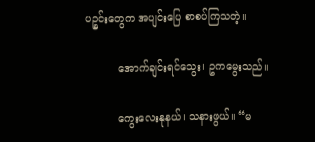ပဉ္စင်းတွေက အပျင်းပြေ စာစပ်ကြသတဲ့။

          အောက်ချင်းရင်သွေး၊ ဥကမွေးသည်။

          ကွေးလေးနုနယ်၊ သနားဖွယ်။ “မ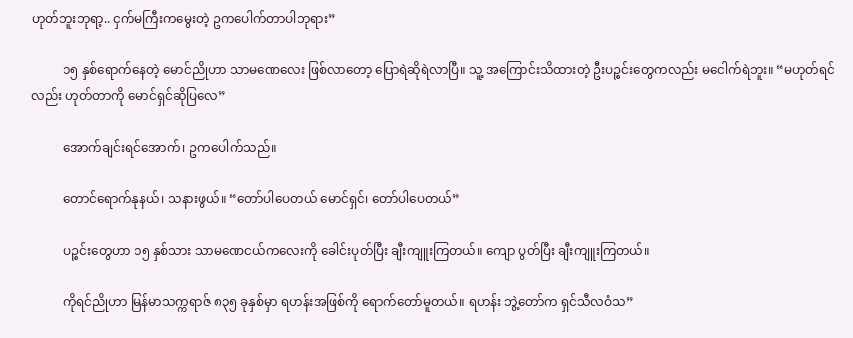ဟုတ်ဘူးဘုရာ့.. ငှက်မကြီးကမွေးတဲ့ ဥကပေါက်တာပါဘုရား”

          ၁၅ နှစ်ရောက်နေတဲ့ မောင်ညိုဟာ သာမဏေလေး ဖြစ်လာတော့ ပြောရဲဆိုရဲလာပြီ။ သူ့ အကြောင်းသိထားတဲ့ ဦးပဉ္စင်းတွေကလည်း မငေါက်ရဲဘူး။ “မဟုတ်ရင်လည်း ဟုတ်တာကို မောင်ရှင်ဆိုပြလေ”

          အောက်ချင်းရင်အောက်၊ ဥကပေါက်သည်။

          တောင်ရောက်နုနယ်၊ သနားဖွယ်။ “တော်ပါပေတယ် မောင်ရှင်၊ တော်ပါပေတယ်”

          ပဉ္စင်းတွေဟာ ၁၅ နှစ်သား သာမဏေငယ်ကလေးကို ခေါင်းပုတ်ပြီး ချီးကျူးကြတယ်။ ကျော ပွတ်ပြီး ချီးကျူးကြတယ်။

          ကိုရင်ညိုဟာ မြန်မာသက္ကရာဇ် ၈၃၅ ခုနှစ်မှာ ရဟန်းအဖြစ်ကို ရောက်တော်မူတယ်။ ရဟန်း ဘွဲ့တော်က ရှင်သီလဝံသ”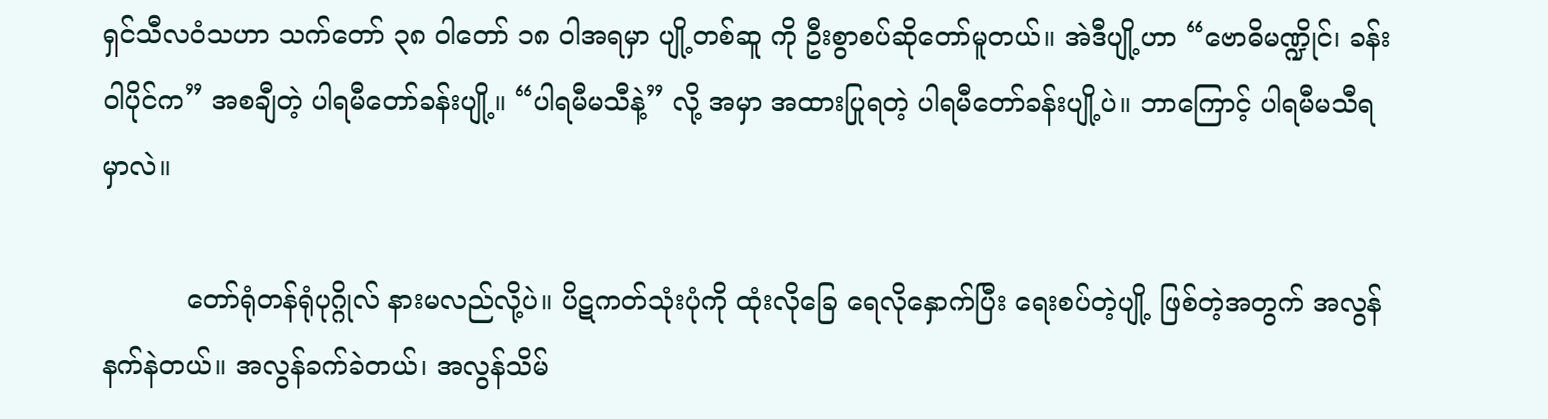ရှင်သီလဝံသဟာ သက်တော် ၃၈ ဝါတော် ၁၈ ဝါအရမှာ ပျို့တစ်ဆူ ကို ဦးစွာစပ်ဆိုတော်မူတယ်။ အဲဒီပျို့ဟာ “ဗောဓိမဏ္ဍိုင်၊ ခန်းဝါပိုင်က” အစချီတဲ့ ပါရမီတော်ခန်းပျို့။ “ပါရမီမသီနဲ့” လို့ အမှာ အထားပြုရတဲ့ ပါရမီတော်ခန်းပျို့ပဲ။ ဘာကြောင့် ပါရမီမသီရမှာလဲ။

          တော်ရုံတန်ရုံပုဂ္ဂိုလ် နားမလည်လို့ပဲ။ ပိဋကတ်သုံးပုံကို ထုံးလိုခြေ ရေလိုနှောက်ပြီး ရေးစပ်တဲ့ပျို့ ဖြစ်တဲ့အတွက် အလွန်နက်နဲတယ်။ အလွန်ခက်ခဲတယ်၊ အလွန်သိမ်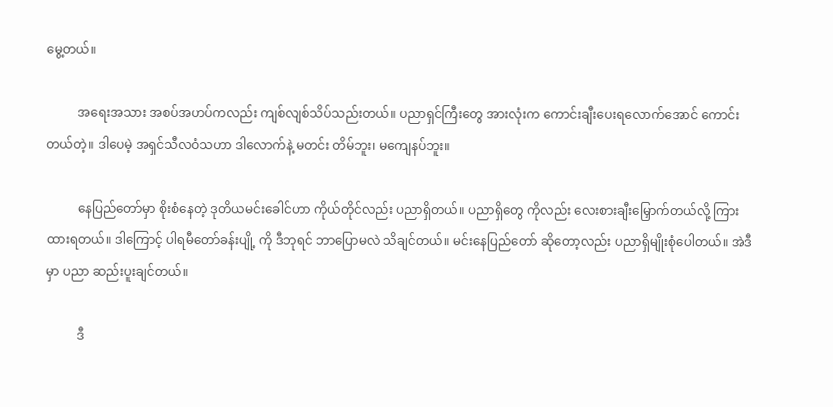မွေ့တယ်။

          အရေးအသား အစပ်အဟပ်ကလည်း ကျစ်လျစ်သိပ်သည်းတယ်။ ပညာရှင်ကြီးတွေ အားလုံးက ကောင်းချီးပေးရလောက်အောင် ကောင်းတယ်တဲ့။ ဒါပေမဲ့ အရှင်သီလဝံသဟာ ဒါလောက်နဲ့ မတင်း တိမ်ဘူး၊ မကျေနပ်ဘူး။

          နေပြည်တော်မှာ စိုးစံနေတဲ့ ဒုတိယမင်းခေါင်ဟာ ကိုယ်တိုင်လည်း ပညာရှိတယ်။ ပညာရှိတွေ ကိုလည်း လေးစားချီးမြှောက်တယ်လို့ ကြားထားရတယ်။ ဒါကြောင့် ပါရမီတော်ခန်းပျို့ ကို ဒီဘုရင် ဘာပြောမလဲ သိချင်တယ်။ မင်းနေပြည်တော် ဆိုတော့လည်း ပညာရှိမျိုးစုံပေါတယ်။ အဲဒီမှာ ပညာ ဆည်းပူးချင်တယ်။

          ဒီ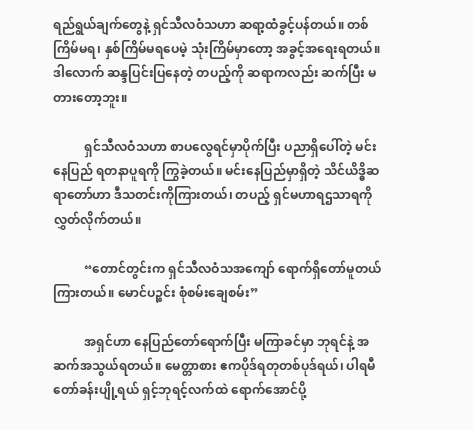ရည်ရွယ်ချက်တွေနဲ့ ရှင်သီလဝံသဟာ ဆရာ့ထံခွင့်ပန်တယ်။ တစ်ကြိမ်မရ၊ နှစ်ကြိမ်မရပေမဲ့ သုံးကြိမ်မှာတော့ အခွင့်အရေးရတယ်။ ဒါလောက် ဆန္ဒပြင်းပြနေတဲ့ တပည့်ကို ဆရာကလည်း ဆက်ပြီး မတားတော့ဘူး။

          ရှင်သီလဝံသဟာ စာပလွေရင်မှာပိုက်ပြီး ပညာရှိပေါ်တဲ့ မင်းနေပြည် ရတနာပူရကို ကြွခဲ့တယ်။ မင်းနေပြည်မှာရှိတဲ့ သိင်ယိဒ္ဓိဆရာတော်ဟာ ဒီသတင်းကိုကြားတယ်၊ တပည့် ရှင်မဟာရဌသာရကို လွှတ်လိုက်တယ်။

          “တောင်တွင်းက ရှင်သီလဝံသအကျော် ရောက်ရှိတော်မူတယ်ကြားတယ်။ မောင်ပဉ္စင်း စုံစမ်းချေစမ်း”

          အရှင်ဟာ နေပြည်တော်ရောက်ပြီး မကြာခင်မှာ ဘုရင်နဲ့ အဆက်အသွယ်ရတယ်။ မေတ္တာစား ဧကပိုဒ်ရတုတစ်ပုဒ်ရယ်၊ ပါရမီတော်ခန်းပျို့ရယ် ရှင့်ဘုရင့်လက်ထဲ ရောက်အောင်ပို့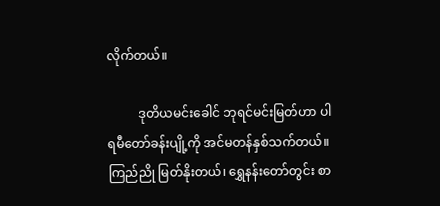လိုက်တယ်။

          ဒုတိယမင်းခေါင် ဘုရင်မင်းမြတ်ဟာ ပါရမီတော်ခန်းပျို့ကို အင်မတန်နှစ်သက်တယ်။ ကြည်ညို မြတ်နိုးတယ်၊ ရွှေနန်းတော်တွင်း စာ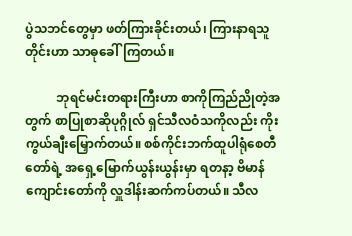ပွဲသဘင်တွေမှာ ဖတ်ကြားခိုင်းတယ်၊ ကြားနာရသူတိုင်းဟာ သာဓုခေါ်ကြတယ်။

          ဘုရင်မင်းတရားကြီးဟာ စာကိုကြည်ညိုတဲ့အတွက် စာပြုစာဆိုပုဂ္ဂိုလ် ရှင်သီလဝံသကိုလည်း ကိုးကွယ်ချီးမြှောက်တယ်။ စစ်ကိုင်းဘက်ထူပါရုံစေတီတော်ရဲ့ အရှေ့မြောက်ယွန်းယွန်းမှာ ရတနာ့ ဗိမာန်ကျောင်းတော်ကို လှူဒါန်းဆက်ကပ်တယ်။ သီလ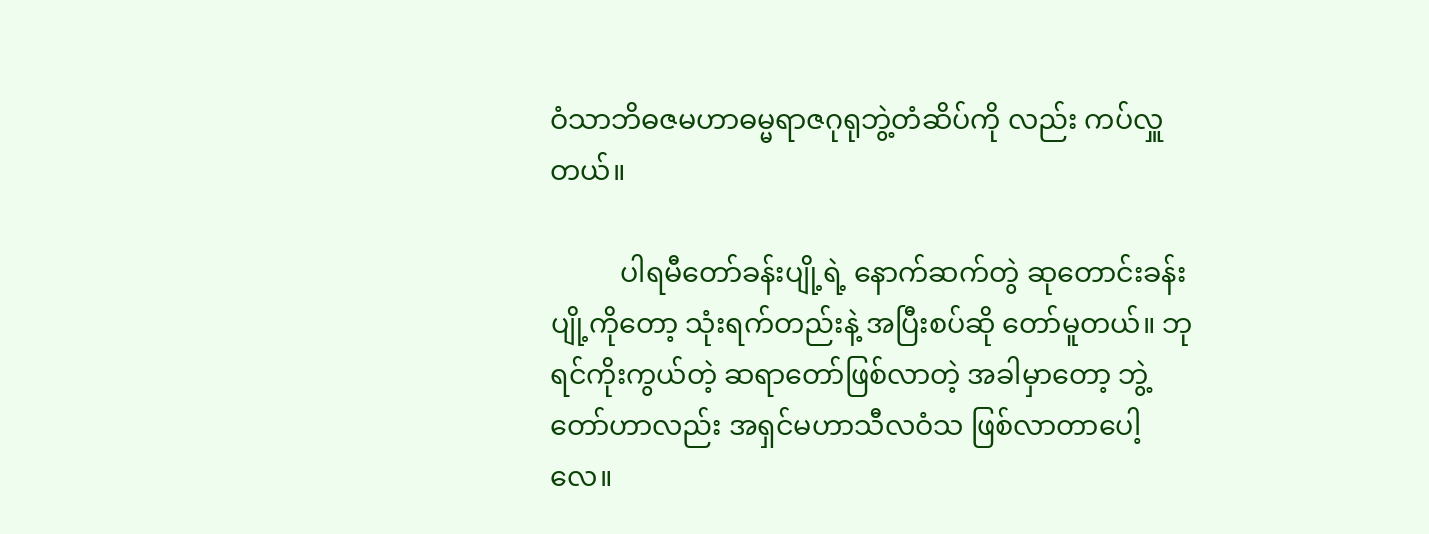ဝံသာဘိဓဇမဟာဓမ္မရာဇဂုရုဘွဲ့တံဆိပ်ကို လည်း ကပ်လှူတယ်။

          ပါရမီတော်ခန်းပျို့ရဲ့ နောက်ဆက်တွဲ ဆုတောင်းခန်းပျို့ကိုတော့ သုံးရက်တည်းနဲ့ အပြီးစပ်ဆို တော်မူတယ်။ ဘုရင်ကိုးကွယ်တဲ့ ဆရာတော်ဖြစ်လာတဲ့ အခါမှာတော့ ဘွဲ့တော်ဟာလည်း အရှင်မဟာသီလဝံသ ဖြစ်လာတာပေါ့လေ။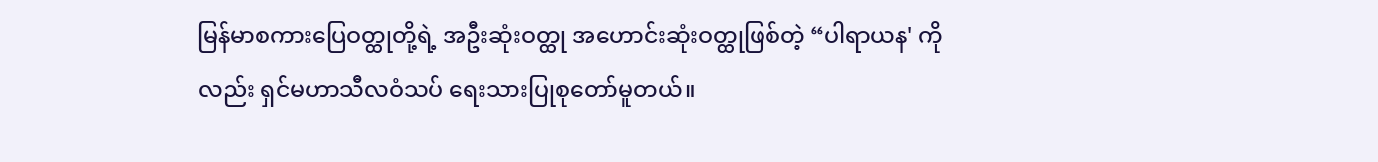မြန်မာစကားပြေဝတ္ထုတို့ရဲ့ အဦးဆုံးဝတ္ထု အဟောင်းဆုံးဝတ္ထုဖြစ်တဲ့ “ပါရာယန' ကိုလည်း ရှင်မဟာသီလဝံသပ် ရေးသားပြုစုတော်မူတယ်။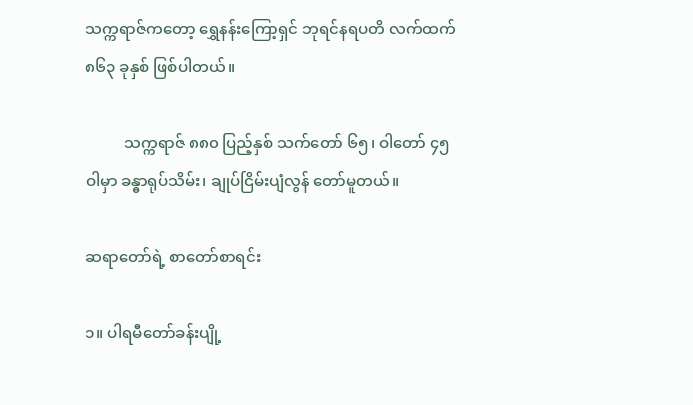သက္ကရာဇ်ကတော့ ရွှေနန်းကြော့ရှင် ဘုရင်နရပတိ လက်ထက် ၈၆၃ ခုနှစ် ဖြစ်ပါတယ်။

          သက္ကရာဇ် ၈၈၀ ပြည့်နှစ် သက်တော် ၆၅၊ ဝါတော် ၄၅ ဝါမှာ ခန္ဓာရုပ်သိမ်း၊ ချုပ်ငြိမ်းပျံလွန် တော်မူတယ်။

ဆရာတော်ရဲ့ စာတော်စာရင်း

၁။ ပါရမီတော်ခန်းပျို့